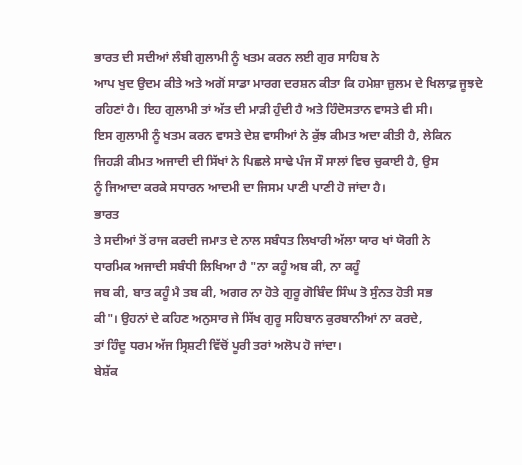ਭਾਰਤ ਦੀ ਸਦੀਆਂ ਲੰਬੀ ਗੁਲਾਮੀ ਨੂੰ ਖਤਮ ਕਰਨ ਲਈ ਗੁਰ ਸਾਹਿਬ ਨੇ
ਆਪ ਖੁਦ ਉਦਮ ਕੀਤੇ ਅਤੇ ਅਗੋਂ ਸਾਡਾ ਮਾਰਗ ਦਰਸ਼ਨ ਕੀਤਾ ਕਿ ਹਮੇਸ਼ਾ ਜ਼ੁਲਮ ਦੇ ਖਿਲਾਫ਼ ਜੂਝਦੇ
ਰਹਿਣਾਂ ਹੈ। ਇਹ ਗੁਲਾਮੀ ਤਾਂ ਅੱਤ ਦੀ ਮਾੜੀ ਹੁੰਦੀ ਹੈ ਅਤੇ ਹਿੰਦੋਸਤਾਨ ਵਾਸਤੇ ਵੀ ਸੀ।
ਇਸ ਗੁਲਾਮੀ ਨੂੰ ਖਤਮ ਕਰਨ ਵਾਸਤੇ ਦੇਸ਼ ਵਾਸੀਆਂ ਨੇ ਕੁੱਝ ਕੀਮਤ ਅਦਾ ਕੀਤੀ ਹੈ, ਲੇਕਿਨ
ਜਿਹੜੀ ਕੀਮਤ ਅਜਾਦੀ ਦੀ ਸਿੱਖਾਂ ਨੇ ਪਿਛਲੇ ਸਾਢੇ ਪੰਜ ਸੌ ਸਾਲਾਂ ਵਿਚ ਚੁਕਾਈ ਹੈ, ਉਸ
ਨੂੰ ਜਿਆਦਾ ਕਰਕੇ ਸਧਾਰਨ ਆਦਮੀ ਦਾ ਜਿਸਮ ਪਾਣੀ ਪਾਣੀ ਹੋ ਜਾਂਦਾ ਹੈ।
ਭਾਰਤ
ਤੇ ਸਦੀਆਂ ਤੋਂ ਰਾਜ ਕਰਦੀ ਜਮਾਤ ਦੇ ਨਾਲ ਸਬੰਧਤ ਲਿਖਾਰੀ ਅੱਲਾ ਯਾਰ ਖਾਂ ਯੋਗੀ ਨੇ
ਧਾਰਮਿਕ ਅਜਾਦੀ ਸਬੰਧੀ ਲਿਖਿਆ ਹੈ "ਨਾ ਕਹੂੰ ਅਬ ਕੀ, ਨਾ ਕਹੂੰ
ਜਬ ਕੀ, ਬਾਤ ਕਹੂੰ ਮੈ ਤਬ ਕੀ, ਅਗਰ ਨਾ ਹੋਤੇ ਗੁਰੂ ਗੋਬਿੰਦ ਸਿੰਘ ਤੋ ਸੁੰਨਤ ਹੋਤੀ ਸਭ
ਕੀ"। ਉਹਨਾਂ ਦੇ ਕਹਿਣ ਅਨੁਸਾਰ ਜੇ ਸਿੱਖ ਗੁਰੂ ਸਹਿਬਾਨ ਕੁਰਬਾਨੀਆਂ ਨਾ ਕਰਦੇ,
ਤਾਂ ਹਿੰਦੂ ਧਰਮ ਅੱਜ ਸ੍ਰਿਸ਼ਟੀ ਵਿੱਚੋਂ ਪੂਰੀ ਤਰਾਂ ਅਲੋਪ ਹੋ ਜਾਂਦਾ।
ਬੇਸ਼ੱਕ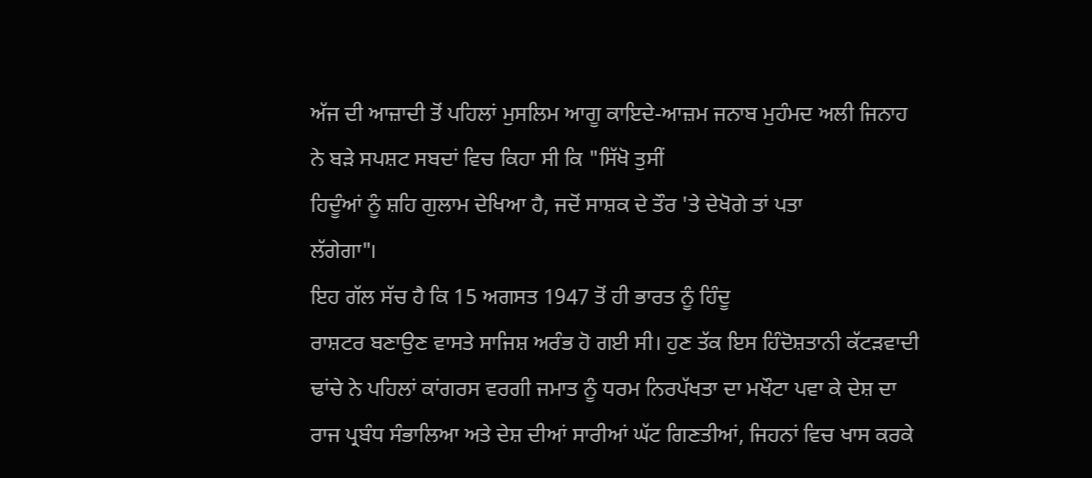ਅੱਜ ਦੀ ਆਜ਼ਾਦੀ ਤੋਂ ਪਹਿਲਾਂ ਮੁਸਲਿਮ ਆਗੂ ਕਾਇਦੇ-ਆਜ਼ਮ ਜਨਾਬ ਮੁਹੰਮਦ ਅਲੀ ਜਿਨਾਹ
ਨੇ ਬੜੇ ਸਪਸ਼ਟ ਸਬਦਾਂ ਵਿਚ ਕਿਹਾ ਸੀ ਕਿ "ਸਿੱਖੋ ਤੁਸੀਂ
ਹਿਦੂੰਆਂ ਨੂੰ ਸ਼ਹਿ ਗੁਲਾਮ ਦੇਖਿਆ ਹੈ, ਜਦੋਂ ਸਾਸ਼ਕ ਦੇ ਤੌਰ 'ਤੇ ਦੇਖੋਗੇ ਤਾਂ ਪਤਾ
ਲੱਗੇਗਾ"।
ਇਹ ਗੱਲ ਸੱਚ ਹੈ ਕਿ 15 ਅਗਸਤ 1947 ਤੋਂ ਹੀ ਭਾਰਤ ਨੂੰ ਹਿੰਦੂ
ਰਾਸ਼ਟਰ ਬਣਾਉਣ ਵਾਸਤੇ ਸਾਜਿਸ਼ ਅਰੰਭ ਹੋ ਗਈ ਸੀ। ਹੁਣ ਤੱਕ ਇਸ ਹਿੰਦੋਸ਼ਤਾਨੀ ਕੱਟੜਵਾਦੀ
ਢਾਂਚੇ ਨੇ ਪਹਿਲਾਂ ਕਾਂਗਰਸ ਵਰਗੀ ਜਮਾਤ ਨੂੰ ਧਰਮ ਨਿਰਪੱਖਤਾ ਦਾ ਮਖੌਟਾ ਪਵਾ ਕੇ ਦੇਸ਼ ਦਾ
ਰਾਜ ਪ੍ਰਬੰਧ ਸੰਭਾਲਿਆ ਅਤੇ ਦੇਸ਼ ਦੀਆਂ ਸਾਰੀਆਂ ਘੱਟ ਗਿਣਤੀਆਂ, ਜਿਹਨਾਂ ਵਿਚ ਖਾਸ ਕਰਕੇ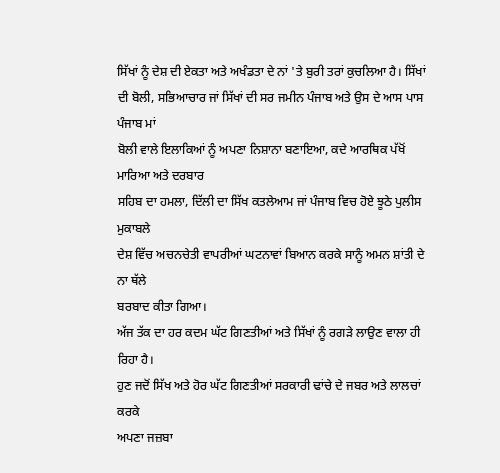ਸਿੱਖਾਂ ਨੂੰ ਦੇਸ਼ ਦੀ ਏਕਤਾ ਅਤੇ ਅਖੰਡਤਾ ਦੇ ਨਾਂ 'ਤੇ ਬੁਰੀ ਤਰਾਂ ਕੁਚਲਿਆ ਹੈ। ਸਿੱਖਾਂ
ਦੀ ਬੋਲੀ, ਸਭਿਆਚਾਰ ਜਾਂ ਸਿੱਖਾਂ ਦੀ ਸਰ ਜਮੀਨ ਪੰਜਾਬ ਅਤੇ ਉਸ ਦੇ ਆਸ ਪਾਸ ਪੰਜਾਬ ਮਾਂ
ਬੋਲੀ ਵਾਲੇ ਇਲਾਕਿਆਂ ਨੂੰ ਅਪਣਾ ਨਿਸ਼ਾਨਾ ਬਣਾਇਆ, ਕਦੇ ਆਰਥਿਕ ਪੱਖੋਂ ਮਾਰਿਆ ਅਤੇ ਦਰਬਾਰ
ਸਹਿਬ ਦਾ ਹਮਲਾ, ਦਿੱਲੀ ਦਾ ਸਿੱਖ ਕਤਲੇਆਮ ਜਾਂ ਪੰਜਾਬ ਵਿਚ ਹੋਏ ਝੂਠੇ ਪੁਲੀਸ ਮੁਕਾਬਲੇ
ਦੇਸ਼ ਵਿੱਚ ਅਚਨਚੇਤੀ ਵਾਪਰੀਆਂ ਘਟਨਾਵਾਂ ਬਿਆਨ ਕਰਕੇ ਸਾਨੂੰ ਅਮਨ ਸ਼ਾਂਤੀ ਦੇ ਨਾ ਥੱਲੇ
ਬਰਬਾਦ ਕੀਤਾ ਗਿਆ।
ਅੱਜ ਤੱਕ ਦਾ ਹਰ ਕਦਮ ਘੱਟ ਗਿਣਤੀਆਂ ਅਤੇ ਸਿੱਖਾਂ ਨੂੰ ਰਗੜੇ ਲਾਉਣ ਵਾਲਾ ਹੀ ਰਿਹਾ ਹੈ।
ਹੁਣ ਜਦੋਂ ਸਿੱਖ ਅਤੇ ਹੋਰ ਘੱਟ ਗਿਣਤੀਆਂ ਸਰਕਾਰੀ ਢਾਂਚੇ ਦੇ ਜਬਰ ਅਤੇ ਲਾਲਚਾਂ ਕਰਕੇ
ਅਪਣਾ ਜਜ਼ਬਾ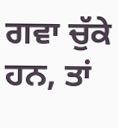ਗਵਾ ਚੁੱਕੇ ਹਨ, ਤਾਂ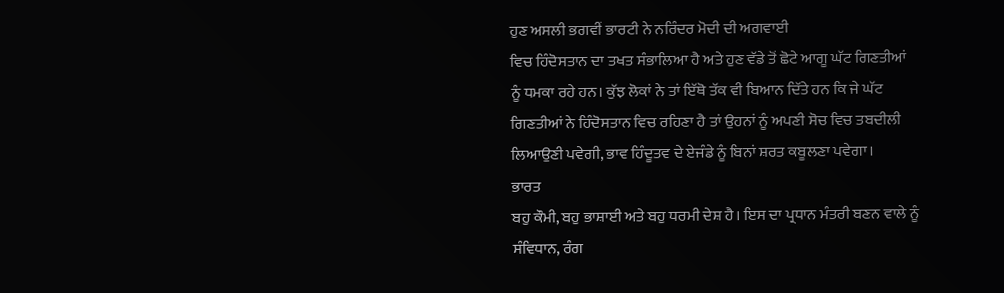ਹੁਣ ਅਸਲੀ ਭਗਵੀਂ ਭਾਰਟੀ ਨੇ ਨਰਿੰਦਰ ਮੋਦੀ ਦੀ ਅਗਵਾਈ
ਵਿਚ ਹਿੰਦੋਸਤਾਨ ਦਾ ਤਖਤ ਸੰਭਾਲਿਆ ਹੈ ਅਤੇ ਹੁਣ ਵੱਡੇ ਤੋਂ ਛੋਟੇ ਆਗੂ ਘੱਟ ਗਿਣਤੀਆਂ
ਨੂੰ ਧਮਕਾ ਰਹੇ ਹਨ। ਕੁੱਝ ਲੋਕਾਂ ਨੇ ਤਾਂ ਇੱਥੋ ਤੱਕ ਵੀ ਬਿਆਨ ਦਿੱਤੇ ਹਨ ਕਿ ਜੇ ਘੱਟ
ਗਿਣਤੀਆਂ ਨੇ ਹਿੰਦੋਸਤਾਨ ਵਿਚ ਰਹਿਣਾ ਹੈ ਤਾਂ ਉਹਨਾਂ ਨੂੰ ਅਪਣੀ ਸੋਚ ਵਿਚ ਤਬਦੀਲੀ
ਲਿਆਉਣੀ ਪਵੇਗੀ, ਭਾਵ ਹਿੰਦੂਤਵ ਦੇ ਏਜੰਡੇ ਨੂੰ ਬਿਨਾਂ ਸ਼ਰਤ ਕਬੂਲਣਾ ਪਵੇਗਾ।
ਭਾਰਤ
ਬਹੁ ਕੌਮੀ, ਬਹੁ ਭਾਸ਼ਾਈ ਅਤੇ ਬਹੁ ਧਰਮੀ ਦੇਸ਼ ਹੈ। ਇਸ ਦਾ ਪ੍ਰਧਾਨ ਮੰਤਰੀ ਬਣਨ ਵਾਲੇ ਨੂੰ
ਸੰਵਿਧਾਨ, ਰੰਗ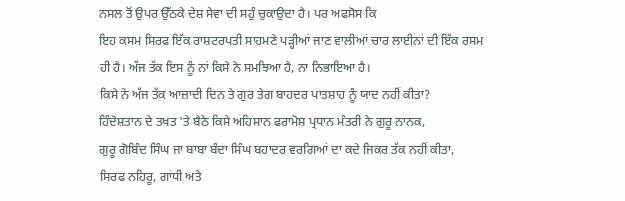ਨਸਲ ਤੋਂ ਉਪਰ ਉੱਠਕੇ ਦੇਸ਼ ਸੇਵਾ ਦੀ ਸਹੁੰ ਚੁਕਾਉਦਾ ਹੈ। ਪਰ ਅਫਸੋਸ ਕਿ
ਇਹ ਕਸਮ ਸਿਰਫ ਇੱਕ ਰਾਸ਼ਟਰਪਤੀ ਸਾਹਮਣੇ ਪੜ੍ਹੀਆਂ ਜਾਣ ਵਾਲੀਆਂ ਚਾਰ ਲਾਈਨਾਂ ਦੀ ਇੱਕ ਰਸਮ
ਹੀ ਹੈ। ਅੱਜ ਤੱਕ ਇਸ ਨੂੰ ਨਾਂ ਕਿਸੇ ਨੇ ਸਮਝਿਆ ਹੈ, ਨਾ ਨਿਭਾਇਆ ਹੈ।
ਕਿਸੇ ਨੇ ਅੱਜ ਤੱਕ ਆਜ਼ਾਦੀ ਦਿਨ ਤੇ ਗੁਰ ਤੇਗ ਬਾਹਦਰ ਪਾਤਸ਼ਾਹ ਨੂੰ ਯਾਦ ਨਹੀਂ ਕੀਤਾ?
ਹਿੰਦੋਸ਼ਤਾਨ ਦੇ ਤਖਤ 'ਤੇ ਬੈਠੇ ਕਿਸੇ ਅਹਿਸਾਨ ਫਰਾਮੋਸ਼ ਪ੍ਰਧਾਨ ਮੰਤਰੀ ਨੇ ਗੁਰੂ ਨਾਨਕ,
ਗੁਰੂ ਗੋਬਿੰਦ ਸਿੰਘ ਜਾ ਬਾਬਾ ਬੰਦਾ ਸਿੰਘ ਬਹਾਦਰ ਵਰਗਿਆਂ ਦਾ ਕਦੇ ਜਿਕਰ ਤੱਕ ਨਹੀਂ ਕੀਤਾ,
ਸਿਰਫ ਨਹਿਰੂ, ਗਾਂਧੀ ਅਤੇ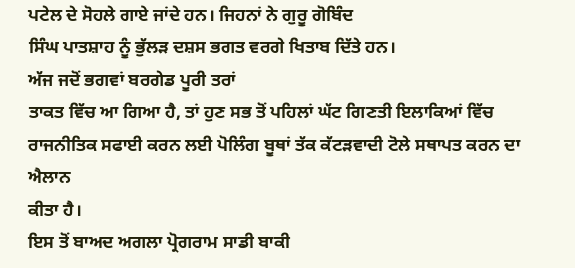ਪਟੇਲ ਦੇ ਸੋਹਲੇ ਗਾਏ ਜਾਂਦੇ ਹਨ। ਜਿਹਨਾਂ ਨੇ ਗੁਰੂ ਗੋਬਿੰਦ
ਸਿੰਘ ਪਾਤਸ਼ਾਹ ਨੂੰ ਭੁੱਲੜ ਦਸ਼ਸ ਭਗਤ ਵਰਗੇ ਖਿਤਾਬ ਦਿੱਤੇ ਹਨ।
ਅੱਜ ਜਦੋਂ ਭਗਵਾਂ ਬਰਗੇਡ ਪੂਰੀ ਤਰਾਂ
ਤਾਕਤ ਵਿੱਚ ਆ ਗਿਆ ਹੈ, ਤਾਂ ਹੁਣ ਸਭ ਤੋਂ ਪਹਿਲਾਂ ਘੱਟ ਗਿਣਤੀ ਇਲਾਕਿਆਂ ਵਿੱਚ
ਰਾਜਨੀਤਿਕ ਸਫਾਈ ਕਰਨ ਲਈ ਪੋਲਿੰਗ ਬੂਥਾਂ ਤੱਕ ਕੱਟੜਵਾਦੀ ਟੋਲੇ ਸਥਾਪਤ ਕਰਨ ਦਾ ਐਲਾਨ
ਕੀਤਾ ਹੈ।
ਇਸ ਤੋਂ ਬਾਅਦ ਅਗਲਾ ਪ੍ਰੋਗਰਾਮ ਸਾਡੀ ਬਾਕੀ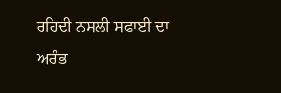ਰਹਿਦੀ ਨਸਲੀ ਸਫਾਈ ਦਾ
ਅਰੰਭ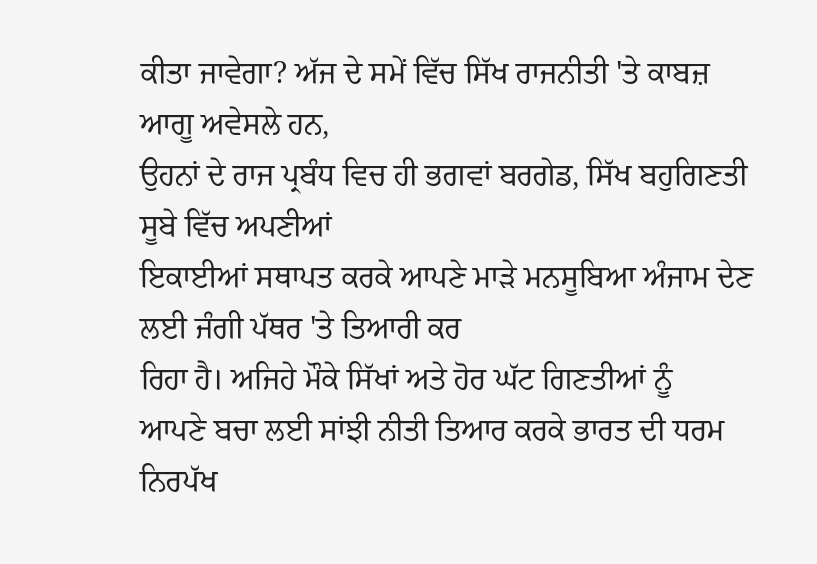ਕੀਤਾ ਜਾਵੇਗਾ? ਅੱਜ ਦੇ ਸਮੇਂ ਵਿੱਚ ਸਿੱਖ ਰਾਜਨੀਤੀ 'ਤੇ ਕਾਬਜ਼ ਆਗੂ ਅਵੇਸਲੇ ਹਨ,
ਉਹਨਾਂ ਦੇ ਰਾਜ ਪ੍ਰਬੰਧ ਵਿਚ ਹੀ ਭਗਵਾਂ ਬਰਗੇਡ, ਸਿੱਖ ਬਹੁਗਿਣਤੀ ਸੂਬੇ ਵਿੱਚ ਅਪਣੀਆਂ
ਇਕਾਈਆਂ ਸਥਾਪਤ ਕਰਕੇ ਆਪਣੇ ਮਾੜੇ ਮਨਸੂਬਿਆ ਅੰਜਾਮ ਦੇਣ ਲਈ ਜੰਗੀ ਪੱਥਰ 'ਤੇ ਤਿਆਰੀ ਕਰ
ਰਿਹਾ ਹੈ। ਅਜਿਹੇ ਮੌਕੇ ਸਿੱਖਾਂ ਅਤੇ ਹੋਰ ਘੱਟ ਗਿਣਤੀਆਂ ਨੂੰ
ਆਪਣੇ ਬਚਾ ਲਈ ਸਾਂਝੀ ਨੀਤੀ ਤਿਆਰ ਕਰਕੇ ਭਾਰਤ ਦੀ ਧਰਮ ਨਿਰਪੱਖ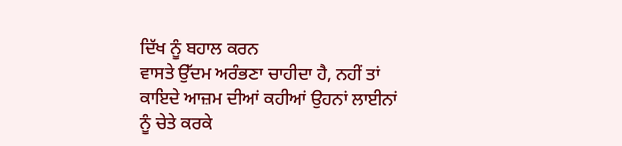ਦਿੱਖ ਨੂੰ ਬਹਾਲ ਕਰਨ
ਵਾਸਤੇ ਉੱਦਮ ਅਰੰਭਣਾ ਚਾਹੀਦਾ ਹੈ, ਨਹੀਂ ਤਾਂ ਕਾਇਦੇ ਆਜ਼ਮ ਦੀਆਂ ਕਹੀਆਂ ਉਹਨਾਂ ਲਾਈਨਾਂ
ਨੂੰ ਚੇਤੇ ਕਰਕੇ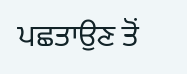ਪਛਤਾਉਣ ਤੋਂ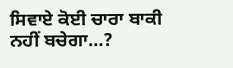ਸਿਵਾਏ ਕੋਈ ਚਾਰਾ ਬਾਕੀ ਨਹੀਂ ਬਚੇਗਾ…?